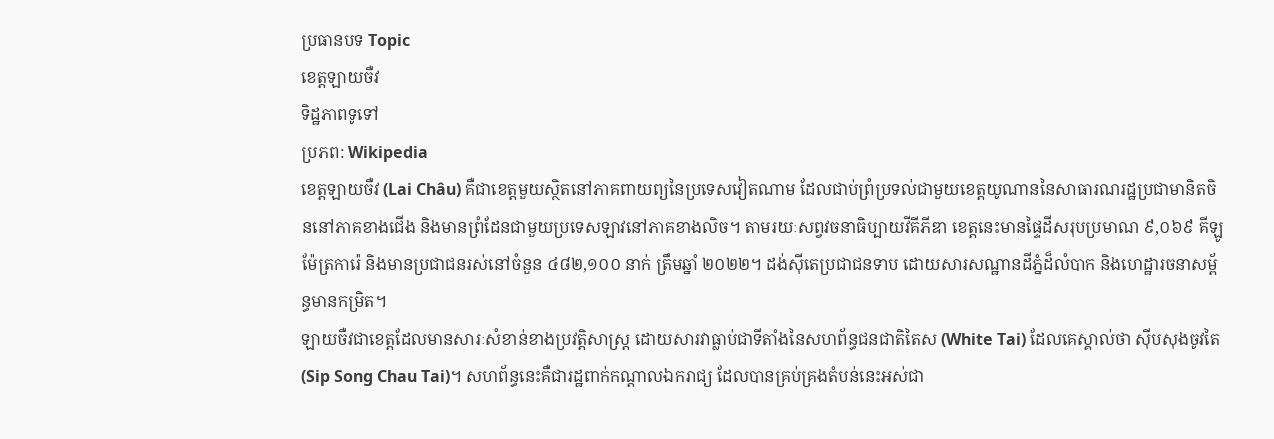ប្រធានបទ Topic
ខេត្តឡាយចឺវ
ទិដ្ឋភាពទូទៅ
ប្រភព: Wikipedia
ខេត្តឡាយចឺវ (Lai Châu) គឺជាខេត្តមួយស្ថិតនៅភាគពាយព្យនៃប្រទេសវៀតណាម ដែលជាប់ព្រំប្រទល់ជាមួយខេត្តយូណាននៃសាធារណរដ្ឋប្រជាមានិតចិននៅភាគខាងជើង និងមានព្រំដែនជាមួយប្រទេសឡាវនៅភាគខាងលិច។ តាមរយៈសព្វវចនាធិប្បាយវីគីភីឌា ខេត្តនេះមានផ្ទៃដីសរុបប្រមាណ ៩,០៦៩ គីឡូម៉ែត្រការ៉េ និងមានប្រជាជនរស់នៅចំនួន ៤៨២,១០០ នាក់ ត្រឹមឆ្នាំ ២០២២។ ដង់ស៊ីតេប្រជាជនទាប ដោយសារសណ្ឋានដីភ្នំដ៏លំបាក និងហេដ្ឋារចនាសម្ព័ន្ធមានកម្រិត។
ឡាយចឺវជាខេត្តដែលមានសារៈសំខាន់ខាងប្រវត្តិសាស្ត្រ ដោយសារវាធ្លាប់ជាទីតាំងនៃសហព័ន្ធជនជាតិតៃស (White Tai) ដែលគេស្គាល់ថា ស៊ីបសុងចូវតៃ (Sip Song Chau Tai)។ សហព័ន្ធនេះគឺជារដ្ឋពាក់កណ្តាលឯករាជ្យ ដែលបានគ្រប់គ្រងតំបន់នេះអស់ជា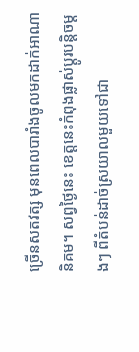ច្រើនសតវត្ស មុនពេលបារាំងចូលមកដាក់អាណានិគម។ សព្វថ្ងៃនេះ ខេត្តនេះកំពុងផ្លាស់ប្តូរបន្តិចម្តងៗ ពីតំបន់ដាច់ស្រយាលមួយទៅជា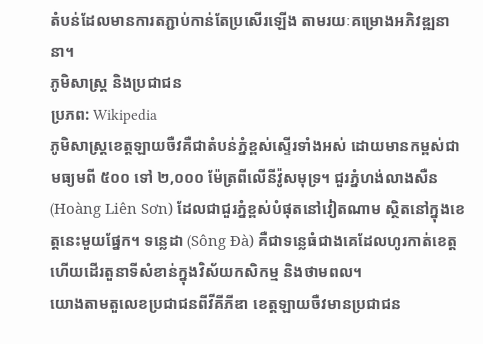តំបន់ដែលមានការតភ្ជាប់កាន់តែប្រសើរឡើង តាមរយៈគម្រោងអភិវឌ្ឍនានា។
ភូមិសាស្ត្រ និងប្រជាជន
ប្រភព: Wikipedia
ភូមិសាស្ត្រខេត្តឡាយចឺវគឺជាតំបន់ភ្នំខ្ពស់ស្ទើរទាំងអស់ ដោយមានកម្ពស់ជាមធ្យមពី ៥០០ ទៅ ២,០០០ ម៉ែត្រពីលើនីវ៉ូសមុទ្រ។ ជួរភ្នំហង់លាងសឺន (Hoàng Liên Sơn) ដែលជាជួរភ្នំខ្ពស់បំផុតនៅវៀតណាម ស្ថិតនៅក្នុងខេត្តនេះមួយផ្នែក។ ទន្លេដា (Sông Đà) គឺជាទន្លេធំជាងគេដែលហូរកាត់ខេត្ត ហើយដើរតួនាទីសំខាន់ក្នុងវិស័យកសិកម្ម និងថាមពល។
យោងតាមតួលេខប្រជាជនពីវីគីភីឌា ខេត្តឡាយចឺវមានប្រជាជន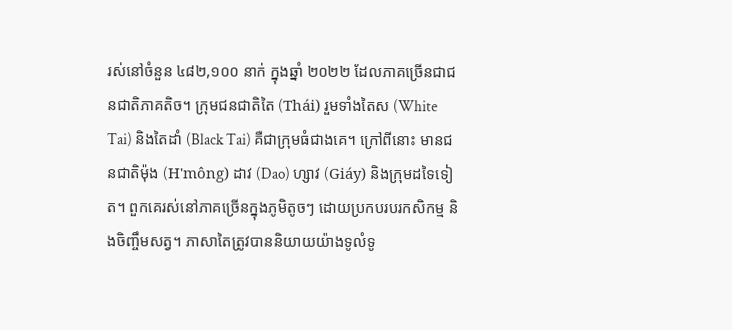រស់នៅចំនួន ៤៨២,១០០ នាក់ ក្នុងឆ្នាំ ២០២២ ដែលភាគច្រើនជាជនជាតិភាគតិច។ ក្រុមជនជាតិតៃ (Thái) រួមទាំងតៃស (White Tai) និងតៃដាំ (Black Tai) គឺជាក្រុមធំជាងគេ។ ក្រៅពីនោះ មានជនជាតិម៉ុង (H'mông) ដាវ (Dao) ហ្សាវ (Giáy) និងក្រុមដទៃទៀត។ ពួកគេរស់នៅភាគច្រើនក្នុងភូមិតូចៗ ដោយប្រកបរបរកសិកម្ម និងចិញ្ចឹមសត្វ។ ភាសាតៃត្រូវបាននិយាយយ៉ាងទូលំទូ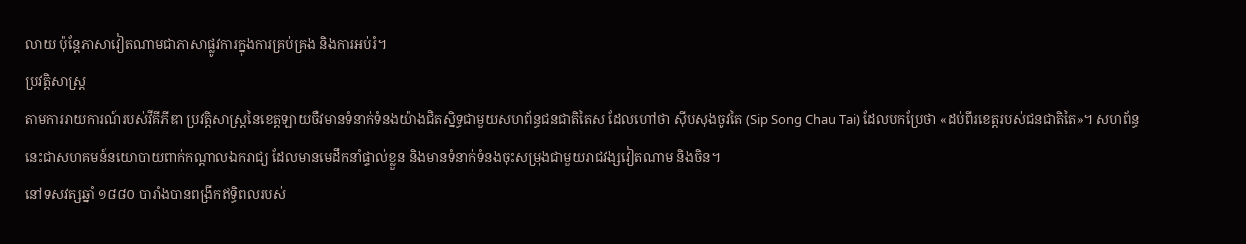លាយ ប៉ុន្តែភាសាវៀតណាមជាភាសាផ្លូវការក្នុងការគ្រប់គ្រង និងការអប់រំ។
ប្រវត្តិសាស្ត្រ
តាមការរាយការណ៍របស់វីគីភីឌា ប្រវត្តិសាស្ត្រនៃខេត្តឡាយចឺវមានទំនាក់ទំនងយ៉ាងជិតស្និទ្ធជាមួយសហព័ន្ធជនជាតិតៃស ដែលហៅថា ស៊ីបសុងចូវតៃ (Sip Song Chau Tai) ដែលបកប្រែថា «ដប់ពីរខេត្តរបស់ជនជាតិតៃ»។ សហព័ន្ធនេះជាសហគមន៍នយោបាយពាក់កណ្តាលឯករាជ្យ ដែលមានមេដឹកនាំផ្ទាល់ខ្លួន និងមានទំនាក់ទំនងចុះសម្រុងជាមួយរាជវង្សវៀតណាម និងចិន។
នៅទសវត្សឆ្នាំ ១៨៨០ បារាំងបានពង្រីកឥទ្ធិពលរបស់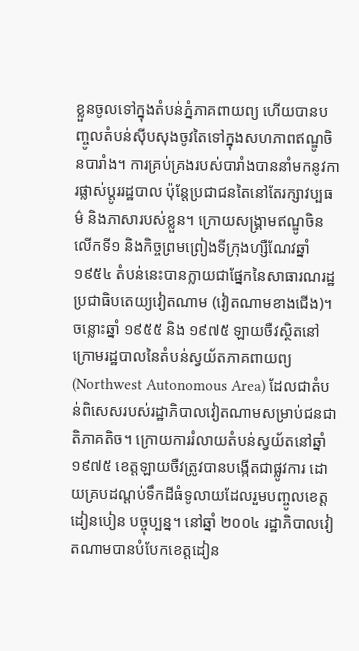ខ្លួនចូលទៅក្នុងតំបន់ភ្នំភាគពាយព្យ ហើយបានបញ្ចូលតំបន់ស៊ីបសុងចូវតៃទៅក្នុងសហភាពឥណ្ឌូចិនបារាំង។ ការគ្រប់គ្រងរបស់បារាំងបាននាំមកនូវការផ្លាស់ប្តូររដ្ឋបាល ប៉ុន្តែប្រជាជនតៃនៅតែរក្សាវប្បធម៌ និងភាសារបស់ខ្លួន។ ក្រោយសង្គ្រាមឥណ្ឌូចិនលើកទី១ និងកិច្ចព្រមព្រៀងទីក្រុងហ្សឺណែវឆ្នាំ ១៩៥៤ តំបន់នេះបានក្លាយជាផ្នែកនៃសាធារណរដ្ឋប្រជាធិបតេយ្យវៀតណាម (វៀតណាមខាងជើង)។
ចន្លោះឆ្នាំ ១៩៥៥ និង ១៩៧៥ ឡាយចឺវស្ថិតនៅក្រោមរដ្ឋបាលនៃតំបន់ស្វយ័តភាគពាយព្យ (Northwest Autonomous Area) ដែលជាតំបន់ពិសេសរបស់រដ្ឋាភិបាលវៀតណាមសម្រាប់ជនជាតិភាគតិច។ ក្រោយការរំលាយតំបន់ស្វយ័តនៅឆ្នាំ ១៩៧៥ ខេត្តឡាយចឺវត្រូវបានបង្កើតជាផ្លូវការ ដោយគ្របដណ្តប់ទឹកដីធំទូលាយដែលរួមបញ្ចូលខេត្តដៀនបៀន បច្ចុប្បន្ន។ នៅឆ្នាំ ២០០៤ រដ្ឋាភិបាលវៀតណាមបានបំបែកខេត្តដៀន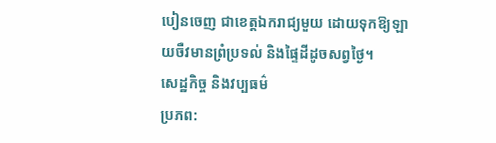បៀនចេញ ជាខេត្តឯករាជ្យមួយ ដោយទុកឱ្យឡាយចឺវមានព្រំប្រទល់ និងផ្ទៃដីដូចសព្វថ្ងៃ។
សេដ្ឋកិច្ច និងវប្បធម៌
ប្រភព: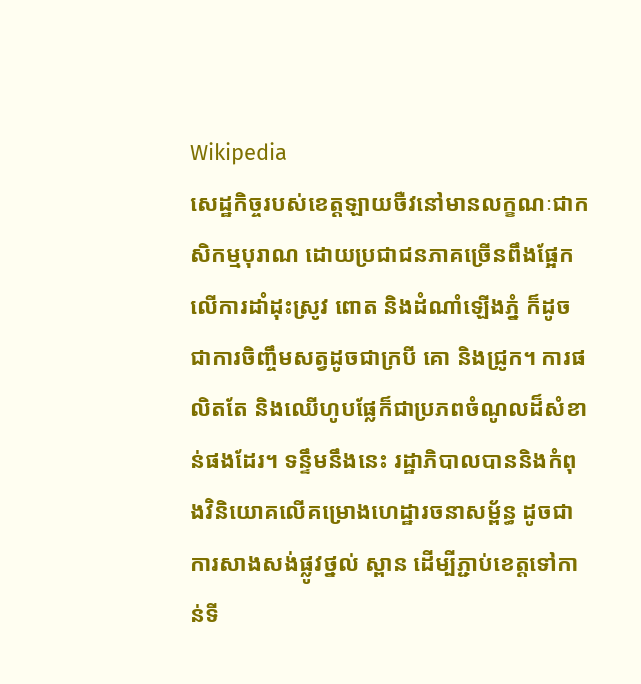Wikipedia
សេដ្ឋកិច្ចរបស់ខេត្តឡាយចឺវនៅមានលក្ខណៈជាកសិកម្មបុរាណ ដោយប្រជាជនភាគច្រើនពឹងផ្អែកលើការដាំដុះស្រូវ ពោត និងដំណាំឡើងភ្នំ ក៏ដូចជាការចិញ្ចឹមសត្វដូចជាក្របី គោ និងជ្រូក។ ការផលិតតែ និងឈើហូបផ្លែក៏ជាប្រភពចំណូលដ៏សំខាន់ផងដែរ។ ទន្ទឹមនឹងនេះ រដ្ឋាភិបាលបាននិងកំពុងវិនិយោគលើគម្រោងហេដ្ឋារចនាសម្ព័ន្ធ ដូចជាការសាងសង់ផ្លូវថ្នល់ ស្ពាន ដើម្បីភ្ជាប់ខេត្តទៅកាន់ទី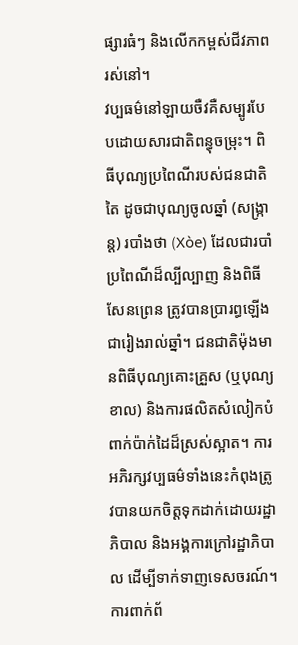ផ្សារធំៗ និងលើកកម្ពស់ជីវភាពរស់នៅ។
វប្បធម៌នៅឡាយចឺវគឺសម្បូរបែបដោយសារជាតិពន្ធុចម្រុះ។ ពិធីបុណ្យប្រពៃណីរបស់ជនជាតិតៃ ដូចជាបុណ្យចូលឆ្នាំ (សង្ក្រាន្ត) របាំងថា (Xòe) ដែលជារបាំប្រពៃណីដ៏ល្បីល្បាញ និងពិធីសែនព្រេន ត្រូវបានប្រារព្ធឡើងជារៀងរាល់ឆ្នាំ។ ជនជាតិម៉ុងមានពិធីបុណ្យគោះគ្រួស (ឬបុណ្យខាល) និងការផលិតសំលៀកបំពាក់ប៉ាក់ដៃដ៏ស្រស់ស្អាត។ ការអភិរក្សវប្បធម៌ទាំងនេះកំពុងត្រូវបានយកចិត្តទុកដាក់ដោយរដ្ឋាភិបាល និងអង្គការក្រៅរដ្ឋាភិបាល ដើម្បីទាក់ទាញទេសចរណ៍។
ការពាក់ព័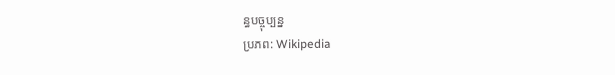ន្ធបច្ចុប្បន្ន
ប្រភព: Wikipedia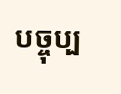បច្ចុប្ប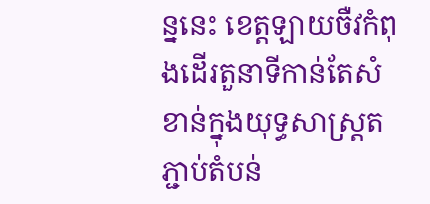ន្ននេះ ខេត្តឡាយចឺវកំពុងដើរតួនាទីកាន់តែសំខាន់ក្នុងយុទ្ធសាស្ត្រតភ្ជាប់តំបន់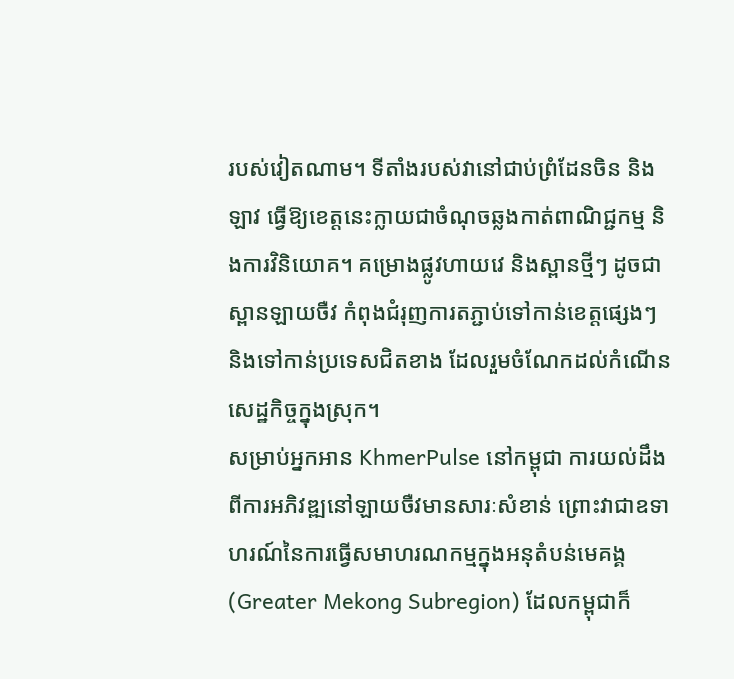របស់វៀតណាម។ ទីតាំងរបស់វានៅជាប់ព្រំដែនចិន និងឡាវ ធ្វើឱ្យខេត្តនេះក្លាយជាចំណុចឆ្លងកាត់ពាណិជ្ជកម្ម និងការវិនិយោគ។ គម្រោងផ្លូវហាយវេ និងស្ពានថ្មីៗ ដូចជាស្ពានឡាយចឺវ កំពុងជំរុញការតភ្ជាប់ទៅកាន់ខេត្តផ្សេងៗ និងទៅកាន់ប្រទេសជិតខាង ដែលរួមចំណែកដល់កំណើនសេដ្ឋកិច្ចក្នុងស្រុក។
សម្រាប់អ្នកអាន KhmerPulse នៅកម្ពុជា ការយល់ដឹងពីការអភិវឌ្ឍនៅឡាយចឺវមានសារៈសំខាន់ ព្រោះវាជាឧទាហរណ៍នៃការធ្វើសមាហរណកម្មក្នុងអនុតំបន់មេគង្គ (Greater Mekong Subregion) ដែលកម្ពុជាក៏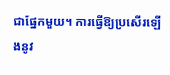ជាផ្នែកមួយ។ ការធ្វើឱ្យប្រសើរឡើងនូវ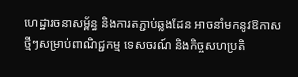ហេដ្ឋារចនាសម្ព័ន្ធ និងការតភ្ជាប់ឆ្លងដែន អាចនាំមកនូវឱកាសថ្មីៗសម្រាប់ពាណិជ្ជកម្ម ទេសចរណ៍ និងកិច្ចសហប្រតិ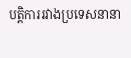បត្តិការរវាងប្រទេសនានា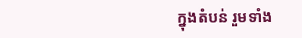ក្នុងតំបន់ រួមទាំង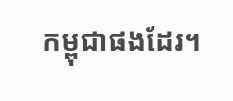កម្ពុជាផងដែរ។